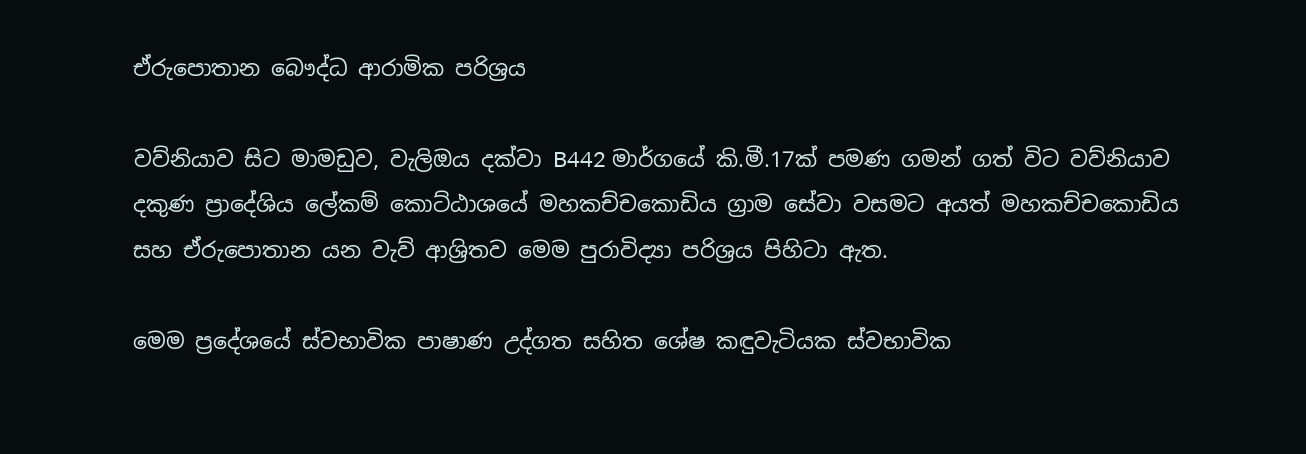ඒරුපොතාන බෞද්ධ ආරාමික පරිශ්‍රය

වව්නියාව සිට මාමඩුව, වැලිඔය දක්වා B442 මාර්ගයේ කි.මී.17ක් පමණ ගමන් ගත් විට වව්නියාව දකුණ ප්‍රාදේශිය ලේකම් කොට්ඨාශයේ මහකච්චකොඩිය ග්‍රාම සේවා වසමට අයත් මහකච්චකොඩිය සහ ඒරුපොතාන යන වැව් ආශ්‍රිතව මෙම පුරාවිද්‍යා පරිශ්‍රය පිහිටා ඇත.

මෙම ප්‍රදේශයේ ස්වභාවික පාෂාණ උද්ගත සහිත ශේෂ කඳුවැටියක ස්වභාවික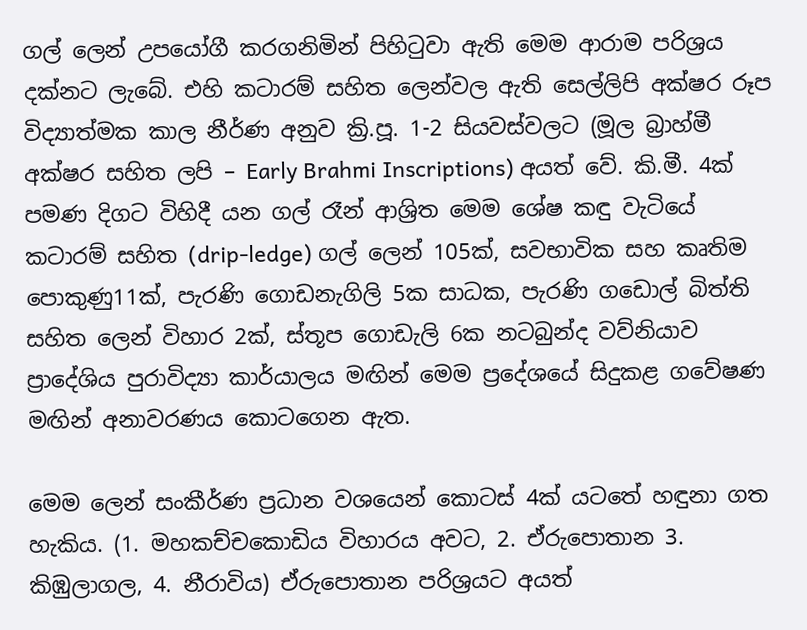ගල් ලෙන් උපයෝගී කරගනිමින් පිහිටුවා ඇති මෙම ආරාම පරිශ්‍රය දක්නට ලැබේ. එහි කටාරම් සහිත ලෙන්වල ඇති සෙල්ලිපි අක්ෂර රූප විද්‍යාත්මක කාල නීර්ණ අනුව ක්‍රි.පූ. 1-2 සියවස්වලට (මූල බ්‍රාහ්මී අක්ෂර සහිත ලපි – Early Brahmi Inscriptions) අයත් වේ. කි.මී. 4ක් පමණ දිගට විහිදී යන ගල් රෑන් ආශ්‍රිත මෙම ශේෂ කඳු වැටියේ කටාරම් සහිත (drip-ledge) ගල් ලෙන් 105ක්, සවභාවික සහ කෘතිම පොකුණු11ක්, පැරණි ගොඩනැගිලි 5ක සාධක, පැරණි ගඩොල් බිත්ති සහිත ලෙන් විහාර 2ක්, ස්තූප ගොඩැලි 6ක නටබුන්ද වව්නියාව ප්‍රාදේශිය පුරාවිද්‍යා කාර්යාලය මඟින් මෙම ප්‍රදේශයේ සිදුකළ ගවේෂණ මඟින් අනාවරණය කොටගෙන ඇත.

මෙම ලෙන් සංකීර්ණ ප්‍රධාන වශයෙන් කොටස් 4ක් යටතේ හඳුනා ගත හැකිය. (1. මහකච්චකොඩිය විහාරය අවට, 2. ඒරුපොතාන 3. කිඹුලාගල, 4. නීරාවිය) ඒරුපොතාන පරිශ්‍රයට අයත්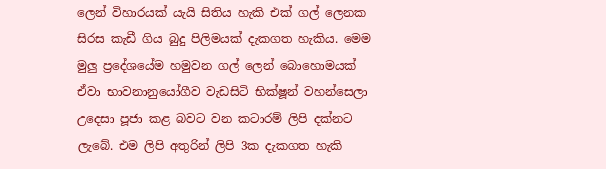ලෙන් විහාරයක් යැයි සිතිය හැකි එක් ගල් ලෙනක සිරස කැඩී ගිය බුදු පිලිමයක් දැකගත හැකිය. මෙම මුලු ප්‍රදේශයේම හමුවන ගල් ලෙන් බොහොමයක් ඒවා භාවනානුයෝගීව වැඩසිටි භික්ෂූන් වහන්සෙලා උදෙසා පූජා කළ බවට වන කටාරම් ලිපි දක්නට ලැබේ. එම ලිපි අතුරින් ලිපි 3ක දැකගත හැකි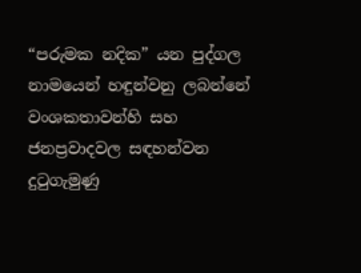“පරුමක නදික” යන පුද්ගල නාමයෙන් හඳුන්වනු ලබන්නේ වංශකතාවන්හි සහ ජනප්‍රවාදවල සඳහන්වන දුටුගැමුණු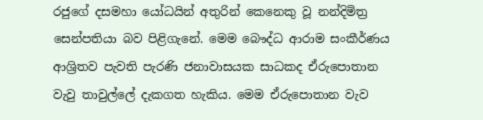රජුගේ දසමහා යෝධයින් අතුරින් කෙනෙකු වූ නන්දිමිත්‍ර සෙන්පතියා බව පිළිගැනේ. මෙම බෞද්ධ ආරාම සංකීර්ණය ආශ්‍රිතව පැවති පැරණි ජනාවාසයක සාධකද ඒරුපොතාන වැවු තාවුල්ලේ දැකගත හැකිය. මෙම ඒරුපොතාන වැව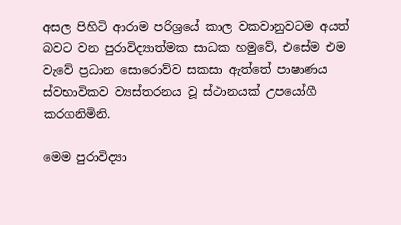අසල පිහිටි ආරාම පරිශ්‍රයේ කාල වකවානුවටම අයත් බවට වන පුරාවිද්‍යාත්මක සාධක හමුවේ, එසේම එම වැවේ ප්‍රධාන සොරොව්ව සකසා ඇත්තේ පාෂාණය ස්වභාවිකව ව්‍යස්තරනය වූ ස්ථානයක් උපයෝගී කරගනිමිනි.

මෙම පුරාවිද්‍යා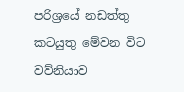පරිශ්‍රයේ නඩත්තු කටයුතු මේවන විට වව්නියාව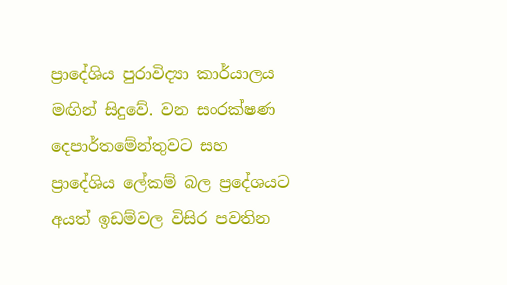ප්‍රාදේශිය පුරාවිද්‍යා කාර්යාලය මඟින් සිදුවේ. වන සංරක්ෂණ දෙපාර්තමේන්තුවට සහ ප්‍රාදේශිය ලේකම් බල ප්‍රදේශයට අයත් ඉඩම්වල විසිර පවතින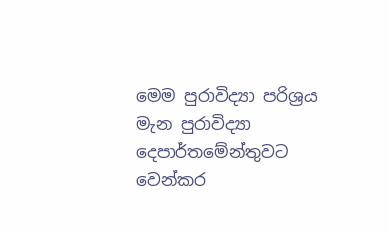මෙම පුරාවිද්‍යා පරිශ්‍රය මැන පුරාවිද්‍යා දෙපාර්තමේන්තුවට වෙන්කර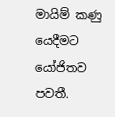මායිම් කණු යෙදීමට යෝජිතව පවතී.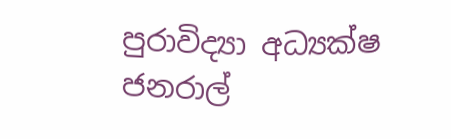පුරාවිද්‍යා අධ්‍යක්ෂ ජනරාල්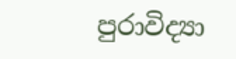පුරාවිද්‍යා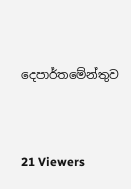දෙපාර්තමේන්තුව



21 Viewers